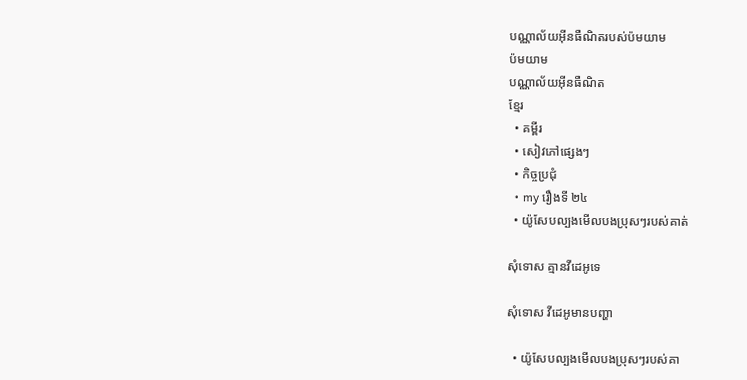បណ្ណាល័យអ៊ីនធឺណិតរបស់ប៉មយាម
ប៉មយាម
បណ្ណាល័យអ៊ីនធឺណិត
ខ្មែរ
  • គម្ពីរ
  • សៀវភៅផ្សេងៗ
  • កិច្ចប្រជុំ
  • my រឿងទី ២៤
  • យ៉ូសែបល្បងមើលបងប្រុសៗរបស់គាត់

សុំទោស គ្មានវីដេអូទេ

សុំទោស វីដេអូមានបញ្ហា

  • យ៉ូសែបល្បងមើលបងប្រុសៗរបស់គា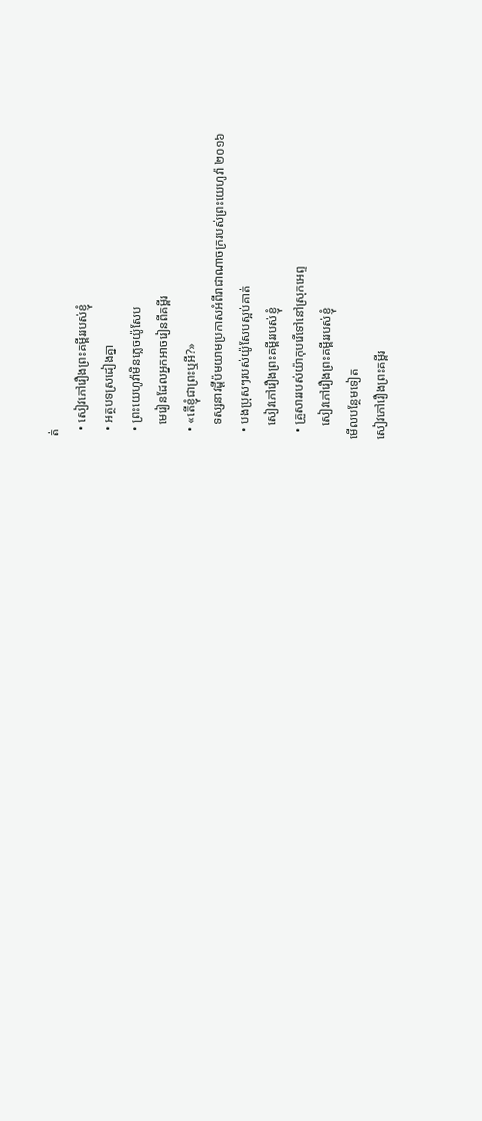ត់
  • សៀវភៅរឿងព្រះគម្ពីររបស់ខ្ញុំ
  • អត្ថបទស្រដៀងគ្នា
  • ព្រះយេហូវ៉ាមិនភ្លេចយ៉ូសែប
    មេរៀនដែលអ្នកអាចរៀនពីគម្ពីរ
  • «តើខ្ញុំជាព្រះឬអី?»
    ទស្សនាវដ្ដីប៉មយាមប្រកាសអំពីរាជាណាចក្ររបស់ព្រះយេហូវ៉ា ២០១៦
  • បងប្រុសៗរបស់យ៉ូសែបស្អប់គាត់
    សៀវភៅរឿងព្រះគម្ពីររបស់ខ្ញុំ
  • គ្រួសាររបស់យ៉ាកុបរើទៅនៅស្រុកអេព្ទ
    សៀវភៅរឿងព្រះគម្ពីររបស់ខ្ញុំ
មើលបន្ថែមទៀត
សៀវភៅរឿងព្រះគម្ពីរ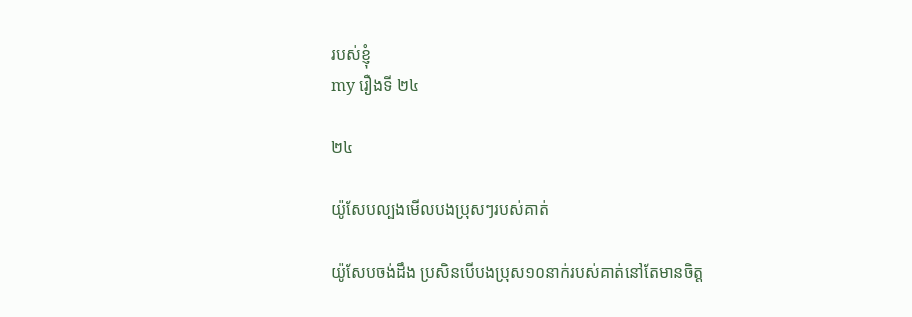របស់ខ្ញុំ
my រឿងទី ២៤

២៤

យ៉ូសែបល្បងមើលបងប្រុសៗរបស់គាត់

យ៉ូសែបចង់ដឹង ប្រសិនបើបងប្រុស១០នាក់របស់គាត់នៅតែមានចិត្ត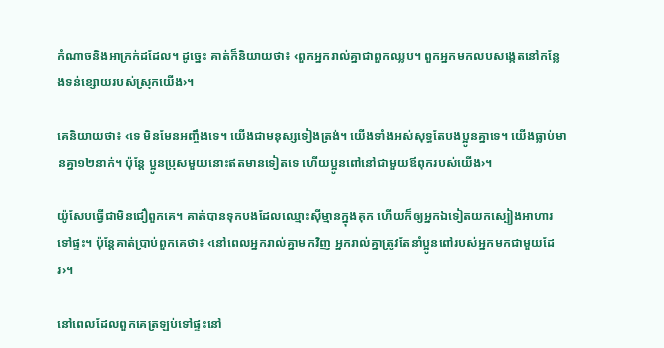កំណាចនិងអាក្រក់ដដែល។ ដូច្នេះ គាត់ក៏និយាយថា៖ ‹ពួកអ្នករាល់គ្នាជាពួកឈ្លប។ ពួកអ្នកមកលបសង្កេតនៅកន្លែងទន់ខ្សោយរបស់ស្រុកយើង›។

គេនិយាយថា៖ ‹ទេ មិនមែនអញ្ចឹងទេ។ យើងជាមនុស្សទៀងត្រង់។ យើងទាំងអស់សុទ្ធតែបងប្អូនគ្នាទេ។ យើងធ្លាប់មានគ្នា១២នាក់។ ប៉ុន្តែ ប្អូនប្រុសមួយនោះឥតមានទៀតទេ ហើយប្អូនពៅនៅជាមួយឪពុករបស់យើង›។

យ៉ូសែបធ្វើជាមិនជឿពួកគេ។ គាត់បានទុកបងដែលឈ្មោះស៊ីម្មានក្នុងគុក ហើយក៏ឲ្យអ្នកឯទៀតយកស្បៀងអាហារទៅផ្ទះ។ ប៉ុន្តែគាត់ប្រាប់ពួកគេថា៖ ‹នៅពេលអ្នករាល់គ្នាមកវិញ អ្នករាល់គ្នាត្រូវតែនាំប្អូនពៅរបស់អ្នកមកជាមួយដែរ›។

នៅពេលដែលពួកគេត្រឡប់ទៅផ្ទះនៅ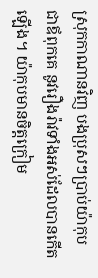ស្រុកកាណានវិញ បងប្រុសៗប្រាប់យ៉ាកុបជាឪពុកគេ នូវរឿងរ៉ាវទាំងអស់ដែលបានកើតឡើង។ យ៉ាកុបមានចិត្តក្រៀម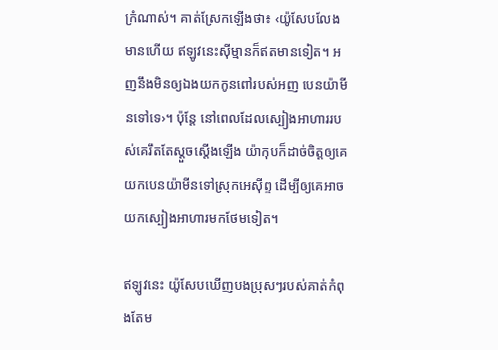ក្រំណាស់។ គាត់ស្រែកឡើងថា៖ ‹យ៉ូសែបលែងមានហើយ ឥឡូវនេះស៊ីម្មានក៏ឥតមានទៀត។ អញនឹងមិនឲ្យឯងយកកូនពៅរបស់អញ បេនយ៉ាមីនទៅទេ›។ ប៉ុន្តែ នៅពេលដែលស្បៀងអាហាររបស់គេរឹតតែស្តួចស្តើងឡើង យ៉ាកុបក៏ដាច់ចិត្តឲ្យគេយកបេនយ៉ាមីនទៅស្រុកអេស៊ីព្ទ ដើម្បីឲ្យគេអាចយកស្បៀងអាហារមកថែមទៀត។

ឥឡូវនេះ យ៉ូសែបឃើញបងប្រុសៗរបស់គាត់កំពុងតែម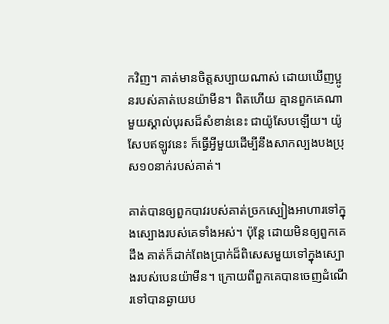កវិញ។ គាត់មានចិត្តសប្បាយណាស់ ដោយឃើញប្អូនរបស់គាត់បេនយ៉ាមីន។ ពិតហើយ គ្មានពួកគេណាមួយស្គាល់បុរសដ៏សំខាន់នេះ ជាយ៉ូសែបឡើយ។ យ៉ូសែបឥឡូវនេះ ក៏ធ្វើអ្វីមួយដើម្បីនឹងសាកល្បងបងប្រុស១០នាក់របស់គាត់។

គាត់បានឲ្យពួកបាវរបស់គាត់ច្រកស្បៀងអាហារទៅក្នុងស្បោងរបស់គេទាំងអស់។ ប៉ុន្តែ ដោយមិនឲ្យពួកគេដឹង គាត់ក៏ដាក់ពែងប្រាក់ដ៏ពិសេសមួយទៅក្នុងស្បោងរបស់បេនយ៉ាមីន។ ក្រោយពីពួកគេបានចេញដំណើរទៅបានឆ្ងាយប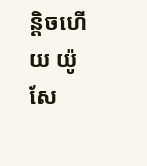ន្ដិចហើយ យ៉ូសែ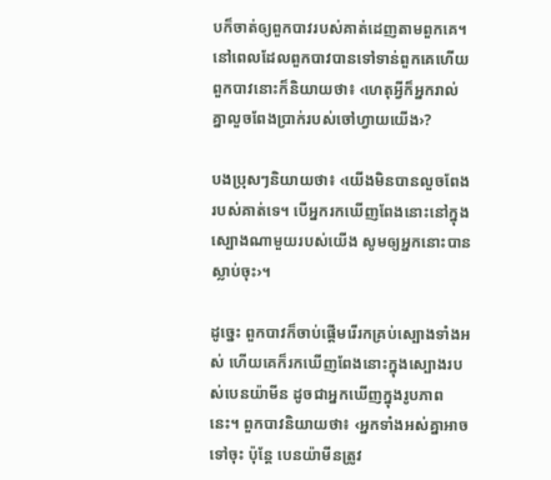បក៏ចាត់ឲ្យពួកបាវរបស់គាត់ដេញតាមពួកគេ។ នៅពេលដែលពួកបាវបានទៅទាន់ពួកគេហើយ ពួកបាវនោះក៏និយាយថា៖ ‹ហេតុអ្វីក៏អ្នករាល់គ្នាលួចពែងប្រាក់របស់ចៅហ្វាយយើង›?

បងប្រុសៗនិយាយថា៖ ‹យើងមិនបានលួចពែងរបស់គាត់ទេ។ បើអ្នករកឃើញពែងនោះនៅក្នុងស្បោងណាមួយរបស់យើង សូមឲ្យអ្នកនោះបានស្លាប់ចុះ›។

ដូច្នេះ ពួកបាវក៏ចាប់ផ្ដើមរើរកគ្រប់ស្បោងទាំងអស់ ហើយគេក៏រកឃើញពែងនោះក្នុងស្បោងរបស់បេនយ៉ាមីន ដូចជាអ្នកឃើញក្នុងរូបភាពនេះ។ ពួកបាវនិយាយថា៖ ‹អ្នកទាំងអស់គ្នាអាចទៅចុះ ប៉ុន្តែ បេនយ៉ាមីនត្រូវ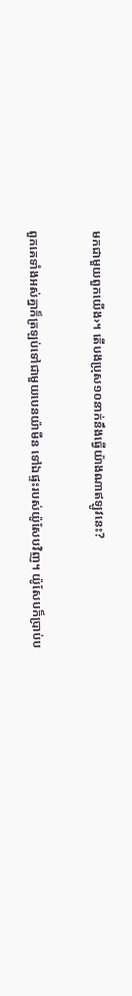មកជាមួយពួកយើង›។ តើបងប្រុស១០នាក់នឹងធ្វើយ៉ាងណាឥឡូវនេះ?

ពួកគេទាំងអស់គ្នាក៏ត្រឡប់ទៅជាមួយបេនយ៉ាមីន ទៅឯផ្ទះរបស់យ៉ូសែបវិញ។ យ៉ូសែបក៏ប្រាប់ប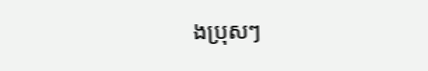ងប្រុសៗ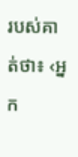របស់គាត់ថា៖ ‹អ្នក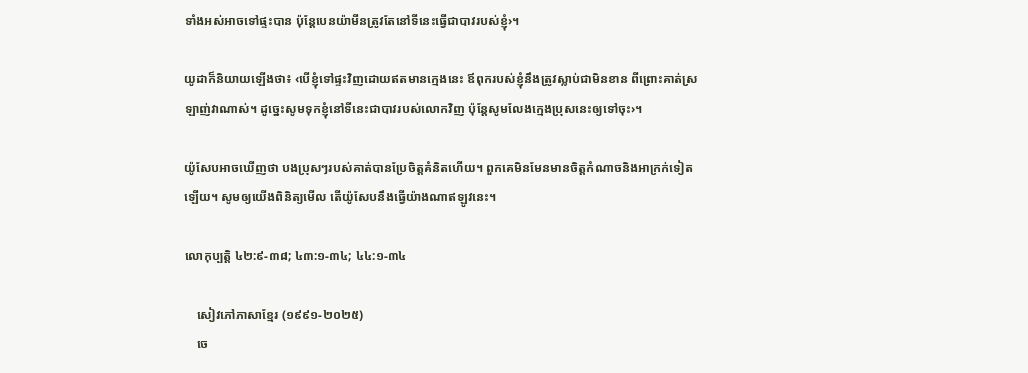ទាំងអស់អាចទៅផ្ទះបាន ប៉ុន្តែបេនយ៉ាមីនត្រូវតែនៅទីនេះធ្វើជាបាវរបស់ខ្ញុំ›។

យូដាក៏និយាយឡើងថា៖ ‹បើខ្ញុំទៅផ្ទះវិញដោយឥតមានក្មេងនេះ ឪពុករបស់ខ្ញុំនឹងត្រូវស្លាប់ជាមិនខាន ពីព្រោះគាត់ស្រឡាញ់វាណាស់។ ដូច្នេះសូមទុកខ្ញុំនៅទីនេះជាបាវរបស់លោកវិញ ប៉ុន្តែសូមលែងក្មេងប្រុសនេះឲ្យទៅចុះ›។

យ៉ូសែបអាចឃើញថា បងប្រុសៗរបស់គាត់បានប្រែចិត្តគំនិតហើយ។ ពួកគេមិនមែនមានចិត្តកំណាចនិងអាក្រក់ទៀតឡើយ។ សូមឲ្យយើងពិនិត្យមើល តើយ៉ូសែបនឹងធ្វើយ៉ាងណាឥឡូវនេះ។

លោកុប្បត្តិ ៤២:៩-៣៨; ៤៣:១-៣៤; ៤៤:១-៣៤

    សៀវភៅភាសាខ្មែរ (១៩៩១-២០២៥)
    ចេ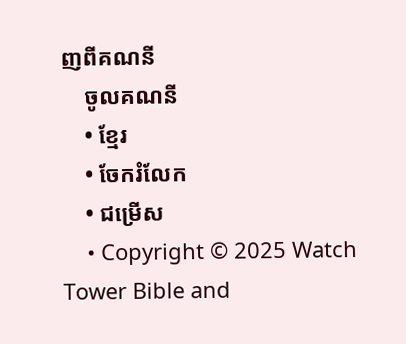ញពីគណនី
    ចូលគណនី
    • ខ្មែរ
    • ចែករំលែក
    • ជម្រើស
    • Copyright © 2025 Watch Tower Bible and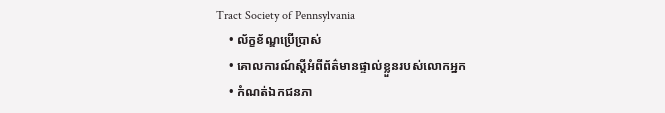Tract Society of Pennsylvania
    • ល័ក្ខខ័ណ្ឌប្រើប្រាស់
    • គោលការណ៍ស្ដីអំពីព័ត៌មានផ្ទាល់ខ្លួនរបស់លោកអ្នក
    • កំណត់ឯកជនភា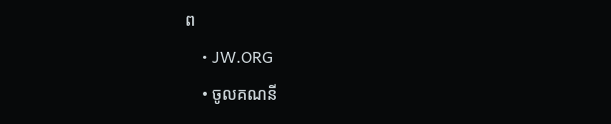ព
    • JW.ORG
    • ចូលគណនី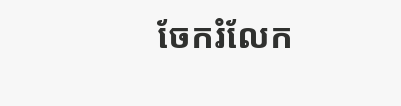ចែករំលែក